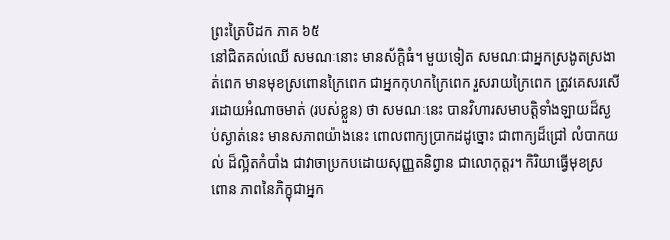ព្រះត្រៃបិដក ភាគ ៦៥
នៅជិតគល់ឈើ សមណៈនោះ មានស័ក្តិធំ។ មួយទៀត សមណៈជាអ្នកស្រងូតស្រងាត់ពេក មានមុខស្រពោនក្រៃពេក ជាអ្នកកុហកក្រៃពេក រួសរាយក្រៃពេក ត្រូវគេសរសើរដោយអំណាចមាត់ (របស់ខ្លួន) ថា សមណៈនេះ បានវិហារសមាបត្តិទាំងឡាយដ៏ស្ងប់ស្ងាត់នេះ មានសភាពយ៉ាងនេះ ពោលពាក្យប្រាកដដូច្នោះ ជាពាក្យដ៏ជ្រៅ លំបាកយល់ ដ៏ល្អិតកំបាំង ជាវាចាប្រកបដោយសុញ្ញតនិព្វាន ជាលោកុត្តរ។ កិរិយាធ្វើមុខស្រពោន ភាពនៃភិក្ខុជាអ្នក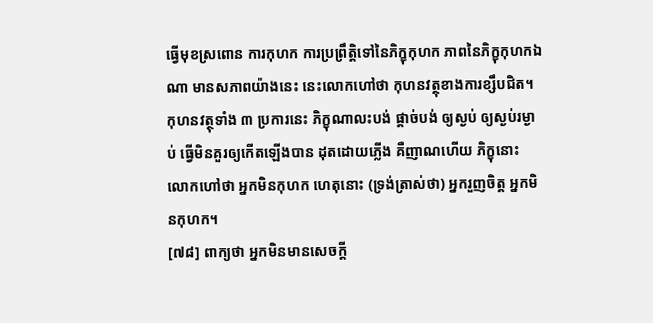ធ្វើមុខស្រពោន ការកុហក ការប្រព្រឹត្តិទៅនៃភិក្ខុកុហក ភាពនៃភិក្ខុកុហកឯណា មានសភាពយ៉ាងនេះ នេះលោកហៅថា កុហនវត្ថុខាងការខ្សឹបជិត។ កុហនវត្ថុទាំង ៣ ប្រការនេះ ភិក្ខុណាលះបង់ ផ្តាច់បង់ ឲ្យស្ងប់ ឲ្យស្ងប់រម្ងាប់ ធ្វើមិនគួរឲ្យកើតឡើងបាន ដុតដោយភ្លើង គឺញាណហើយ ភិក្ខុនោះ លោកហៅថា អ្នកមិនកុហក ហេតុនោះ (ទ្រង់ត្រាស់ថា) អ្នករួញចិត្ត អ្នកមិនកុហក។
[៧៨] ពាក្យថា អ្នកមិនមានសេចក្តី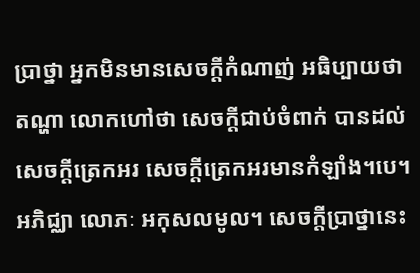ប្រាថ្នា អ្នកមិនមានសេចក្តីកំណាញ់ អធិប្បាយថា តណ្ហា លោកហៅថា សេចក្តីជាប់ចំពាក់ បានដល់សេចក្តីត្រេកអរ សេចក្តីត្រេកអរមានកំឡាំង។បេ។ អភិជ្ឈា លោភៈ អកុសលមូល។ សេចក្តីប្រាថ្នានេះ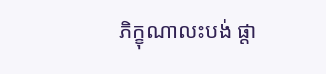ភិក្ខុណាលះបង់ ផ្តា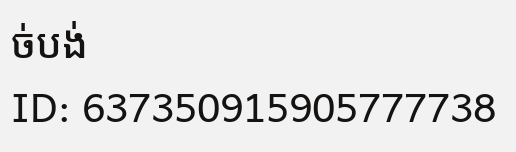ច់បង់
ID: 637350915905777738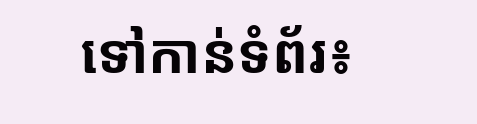ទៅកាន់ទំព័រ៖